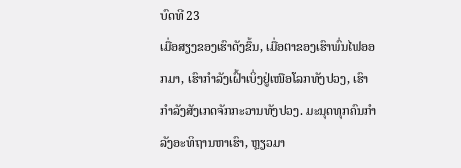ບົດທີ 23
ເມື່ອສຽງຂອງເຮົາດັງຂຶ້ນ, ເມື່ອຕາຂອງເຮົາພົ່ນໄຟອອກມາ, ເຮົາກຳລັງເຝົ້າເບິ່ງຢູ່ເໜືອໂລກທັງປວງ, ເຮົາກຳລັງສັງເກດຈັກກະວານທັງປວງ. ມະນຸດທຸກຄົນກຳລັງອະທິຖານຫາເຮົາ, ຫຼຽວມາ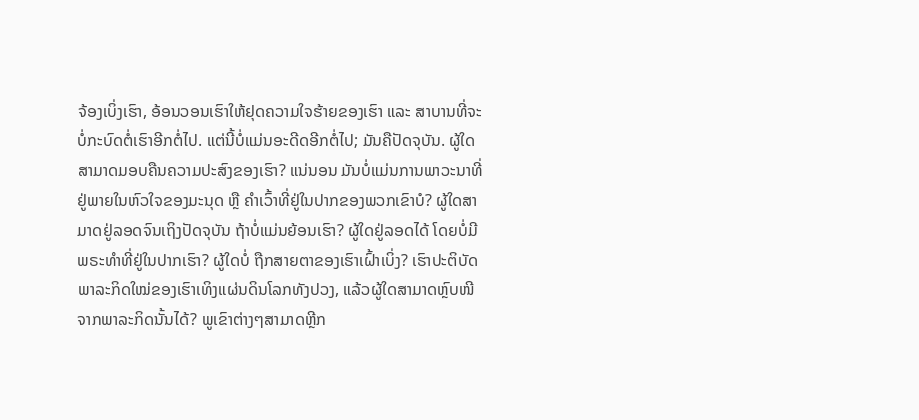ຈ້ອງເບິ່ງເຮົາ, ອ້ອນວອນເຮົາໃຫ້ຢຸດຄວາມໃຈຮ້າຍຂອງເຮົາ ແລະ ສາບານທີ່ຈະບໍ່ກະບົດຕໍ່ເຮົາອີກຕໍ່ໄປ. ແຕ່ນີ້ບໍ່ແມ່ນອະດີດອີກຕໍ່ໄປ; ມັນຄືປັດຈຸບັນ. ຜູ້ໃດສາມາດມອບຄືນຄວາມປະສົງຂອງເຮົາ? ແນ່ນອນ ມັນບໍ່ແມ່ນການພາວະນາທີ່ຢູ່ພາຍໃນຫົວໃຈຂອງມະນຸດ ຫຼື ຄຳເວົ້າທີ່ຢູ່ໃນປາກຂອງພວກເຂົາບໍ? ຜູ້ໃດສາມາດຢູ່ລອດຈົນເຖິງປັດຈຸບັນ ຖ້າບໍ່ແມ່ນຍ້ອນເຮົາ? ຜູ້ໃດຢູ່ລອດໄດ້ ໂດຍບໍ່ມີພຣະທຳທີ່ຢູ່ໃນປາກເຮົາ? ຜູ້ໃດບໍ່ ຖືກສາຍຕາຂອງເຮົາເຝົ້າເບິ່ງ? ເຮົາປະຕິບັດພາລະກິດໃໝ່ຂອງເຮົາເທິງແຜ່ນດິນໂລກທັງປວງ, ແລ້ວຜູ້ໃດສາມາດຫຼົບໜີຈາກພາລະກິດນັ້ນໄດ້? ພູເຂົາຕ່າງໆສາມາດຫຼີກ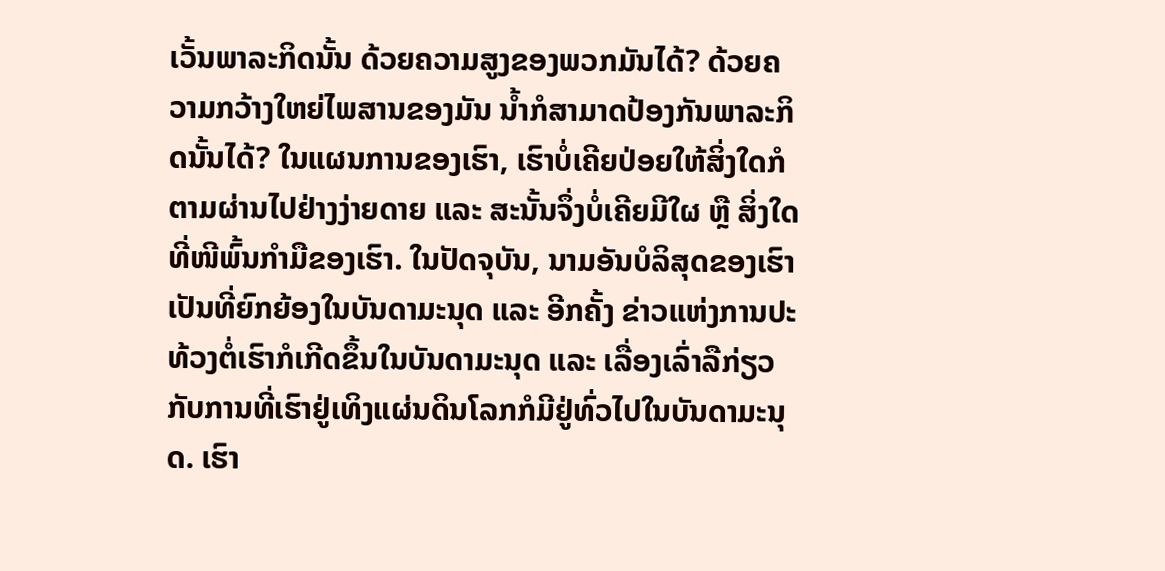ເວັ້ນພາລະກິດນັ້ນ ດ້ວຍຄວາມສູງຂອງພວກມັນໄດ້? ດ້ວຍຄວາມກວ້າງໃຫຍ່ໄພສານຂອງມັນ ນໍ້າກໍສາມາດປ້ອງກັນພາລະກິດນັ້ນໄດ້? ໃນແຜນການຂອງເຮົາ, ເຮົາບໍ່ເຄີຍປ່ອຍໃຫ້ສິ່ງໃດກໍຕາມຜ່ານໄປຢ່າງງ່າຍດາຍ ແລະ ສະນັ້ນຈຶ່ງບໍ່ເຄີຍມີໃຜ ຫຼື ສິ່ງໃດທີ່ໜີພົ້ນກຳມືຂອງເຮົາ. ໃນປັດຈຸບັນ, ນາມອັນບໍລິສຸດຂອງເຮົາເປັນທີ່ຍົກຍ້ອງໃນບັນດາມະນຸດ ແລະ ອີກຄັ້ງ ຂ່າວແຫ່ງການປະທ້ວງຕໍ່ເຮົາກໍເກີດຂຶ້ນໃນບັນດາມະນຸດ ແລະ ເລື່ອງເລົ່າລືກ່ຽວກັບການທີ່ເຮົາຢູ່ເທິງແຜ່ນດິນໂລກກໍມີຢູ່ທົ່ວໄປໃນບັນດາມະນຸດ. ເຮົາ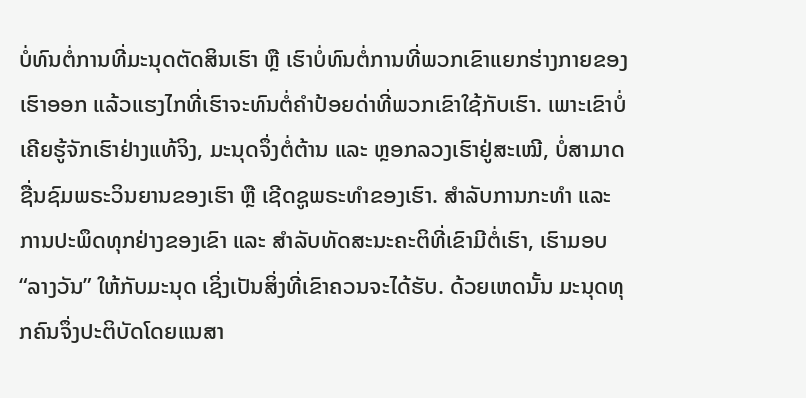ບໍ່ທົນຕໍ່ການທີ່ມະນຸດຕັດສິນເຮົາ ຫຼື ເຮົາບໍ່ທົນຕໍ່ການທີ່ພວກເຂົາແຍກຮ່າງກາຍຂອງເຮົາອອກ ແລ້ວແຮງໄກທີ່ເຮົາຈະທົນຕໍ່ຄໍາປ້ອຍດ່າທີ່ພວກເຂົາໃຊ້ກັບເຮົາ. ເພາະເຂົາບໍ່ເຄີຍຮູ້ຈັກເຮົາຢ່າງແທ້ຈິງ, ມະນຸດຈຶ່ງຕໍ່ຕ້ານ ແລະ ຫຼອກລວງເຮົາຢູ່ສະເໝີ, ບໍ່ສາມາດຊື່ນຊົມພຣະວິນຍານຂອງເຮົາ ຫຼື ເຊີດຊູພຣະທຳຂອງເຮົາ. ສຳລັບການກະທຳ ແລະ ການປະພຶດທຸກຢ່າງຂອງເຂົາ ແລະ ສຳລັບທັດສະນະຄະຕິທີ່ເຂົາມີຕໍ່ເຮົາ, ເຮົາມອບ “ລາງວັນ” ໃຫ້ກັບມະນຸດ ເຊິ່ງເປັນສິ່ງທີ່ເຂົາຄວນຈະໄດ້ຮັບ. ດ້ວຍເຫດນັ້ນ ມະນຸດທຸກຄົນຈຶ່ງປະຕິບັດໂດຍແນສາ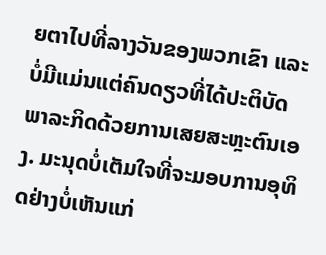ຍຕາໄປທີ່ລາງວັນຂອງພວກເຂົາ ແລະ ບໍ່ມີແມ່ນແຕ່ຄົນດຽວທີ່ໄດ້ປະຕິບັດພາລະກິດດ້ວຍການເສຍສະຫຼະຕົນເອງ. ມະນຸດບໍ່ເຕັມໃຈທີ່ຈະມອບການອຸທິດຢ່າງບໍ່ເຫັນແກ່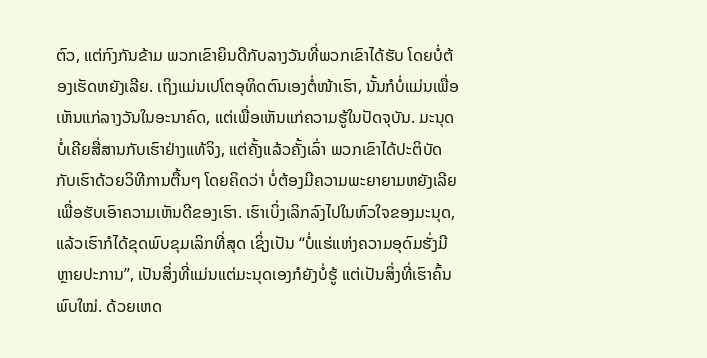ຕົວ, ແຕ່ກົງກັນຂ້າມ ພວກເຂົາຍິນດີກັບລາງວັນທີ່ພວກເຂົາໄດ້ຮັບ ໂດຍບໍ່ຕ້ອງເຮັດຫຍັງເລີຍ. ເຖິງແມ່ນເປໂຕອຸທິດຕົນເອງຕໍ່ໜ້າເຮົາ, ນັ້ນກໍບໍ່ແມ່ນເພື່ອເຫັນແກ່ລາງວັນໃນອະນາຄົດ, ແຕ່ເພື່ອເຫັນແກ່ຄວາມຮູ້ໃນປັດຈຸບັນ. ມະນຸດບໍ່ເຄີຍສື່ສານກັບເຮົາຢ່າງແທ້ຈິງ, ແຕ່ຄັ້ງແລ້ວຄັ້ງເລົ່າ ພວກເຂົາໄດ້ປະຕິບັດກັບເຮົາດ້ວຍວິທີການຕື້ນໆ ໂດຍຄິດວ່າ ບໍ່ຕ້ອງມີຄວາມພະຍາຍາມຫຍັງເລີຍ ເພື່ອຮັບເອົາຄວາມເຫັນດີຂອງເຮົາ. ເຮົາເບິ່ງເລິກລົງໄປໃນຫົວໃຈຂອງມະນຸດ, ແລ້ວເຮົາກໍໄດ້ຂຸດພົບຂຸມເລິກທີ່ສຸດ ເຊິ່ງເປັນ “ບໍ່ແຮ່ແຫ່ງຄວາມອຸດົມຮັ່ງມີຫຼາຍປະການ”, ເປັນສິ່ງທີ່ແມ່ນແຕ່ມະນຸດເອງກໍຍັງບໍ່ຮູ້ ແຕ່ເປັນສິ່ງທີ່ເຮົາຄົ້ນພົບໃໝ່. ດ້ວຍເຫດ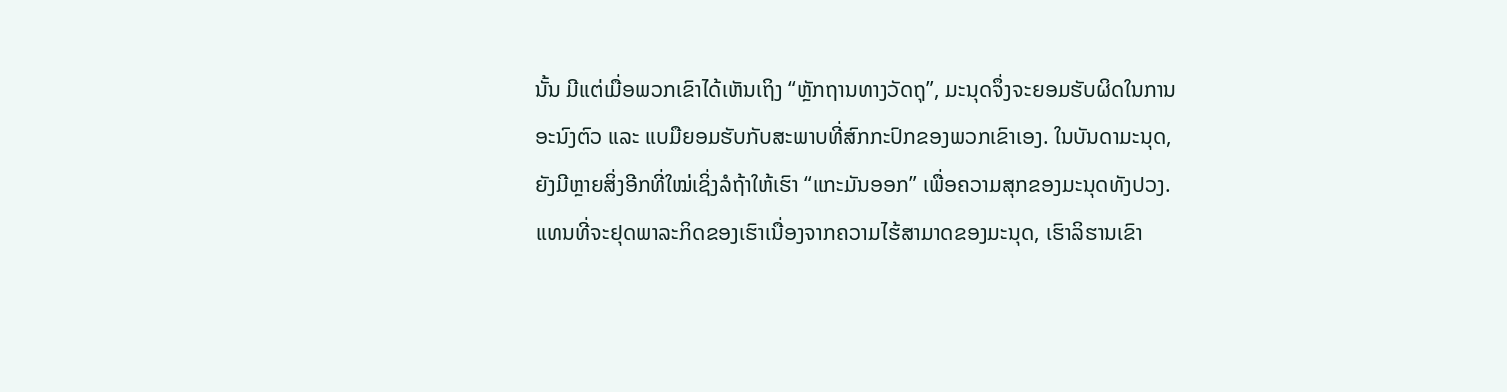ນັ້ນ ມີແຕ່ເມື່ອພວກເຂົາໄດ້ເຫັນເຖິງ “ຫຼັກຖານທາງວັດຖຸ”, ມະນຸດຈຶ່ງຈະຍອມຮັບຜິດໃນການອະນົງຕົວ ແລະ ແບມືຍອມຮັບກັບສະພາບທີ່ສົກກະປົກຂອງພວກເຂົາເອງ. ໃນບັນດາມະນຸດ, ຍັງມີຫຼາຍສິ່ງອີກທີ່ໃໝ່ເຊິ່ງລໍຖ້າໃຫ້ເຮົາ “ແກະມັນອອກ” ເພື່ອຄວາມສຸກຂອງມະນຸດທັງປວງ. ແທນທີ່ຈະຢຸດພາລະກິດຂອງເຮົາເນື່ອງຈາກຄວາມໄຮ້ສາມາດຂອງມະນຸດ, ເຮົາລິຮານເຂົາ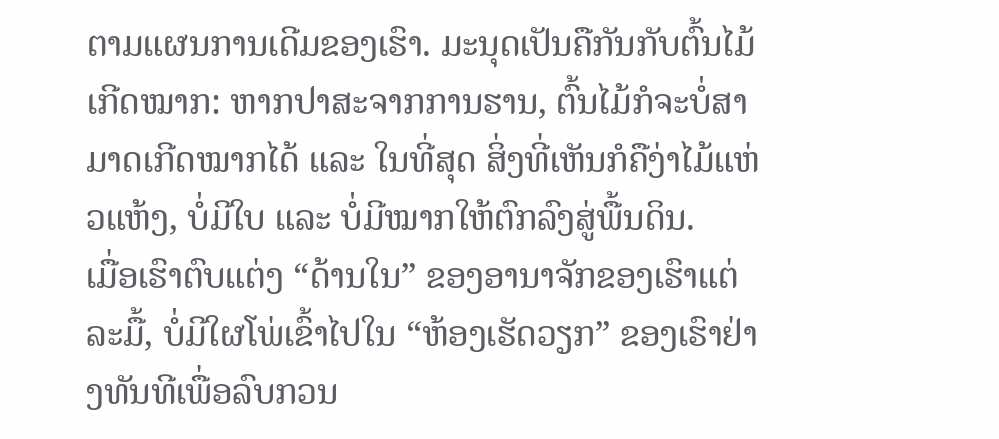ຕາມແຜນການເດີມຂອງເຮົາ. ມະນຸດເປັນຄືກັນກັບຕົ້ນໄມ້ເກີດໝາກ: ຫາກປາສະຈາກການຮານ, ຕົ້ນໄມ້ກໍຈະບໍ່ສາມາດເກີດໝາກໄດ້ ແລະ ໃນທີ່ສຸດ ສິ່ງທີ່ເຫັນກໍຄືງ່າໄມ້ແຫ່ວແຫ້ງ, ບໍ່ມີໃບ ແລະ ບໍ່ມີໝາກໃຫ້ຕົກລົງສູ່ພື້ນດິນ.
ເມື່ອເຮົາຕົບແຕ່ງ “ດ້ານໃນ” ຂອງອານາຈັກຂອງເຮົາແຕ່ລະມື້, ບໍ່ມີໃຜໂພ່ເຂົ້າໄປໃນ “ຫ້ອງເຮັດວຽກ” ຂອງເຮົາຢ່າງທັນທີເພື່ອລົບກວນ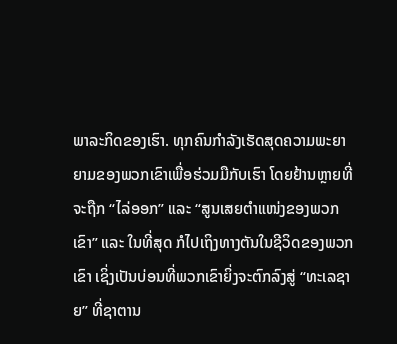ພາລະກິດຂອງເຮົາ. ທຸກຄົນກຳລັງເຮັດສຸດຄວາມພະຍາຍາມຂອງພວກເຂົາເພື່ອຮ່ວມມືກັບເຮົາ ໂດຍຢ້ານຫຼາຍທີ່ຈະຖືກ “ໄລ່ອອກ” ແລະ “ສູນເສຍຕໍາແໜ່ງຂອງພວກເຂົາ” ແລະ ໃນທີ່ສຸດ ກໍໄປເຖິງທາງຕັນໃນຊີວິດຂອງພວກເຂົາ ເຊິ່ງເປັນບ່ອນທີ່ພວກເຂົາຍິ່ງຈະຕົກລົງສູ່ “ທະເລຊາຍ” ທີ່ຊາຕານ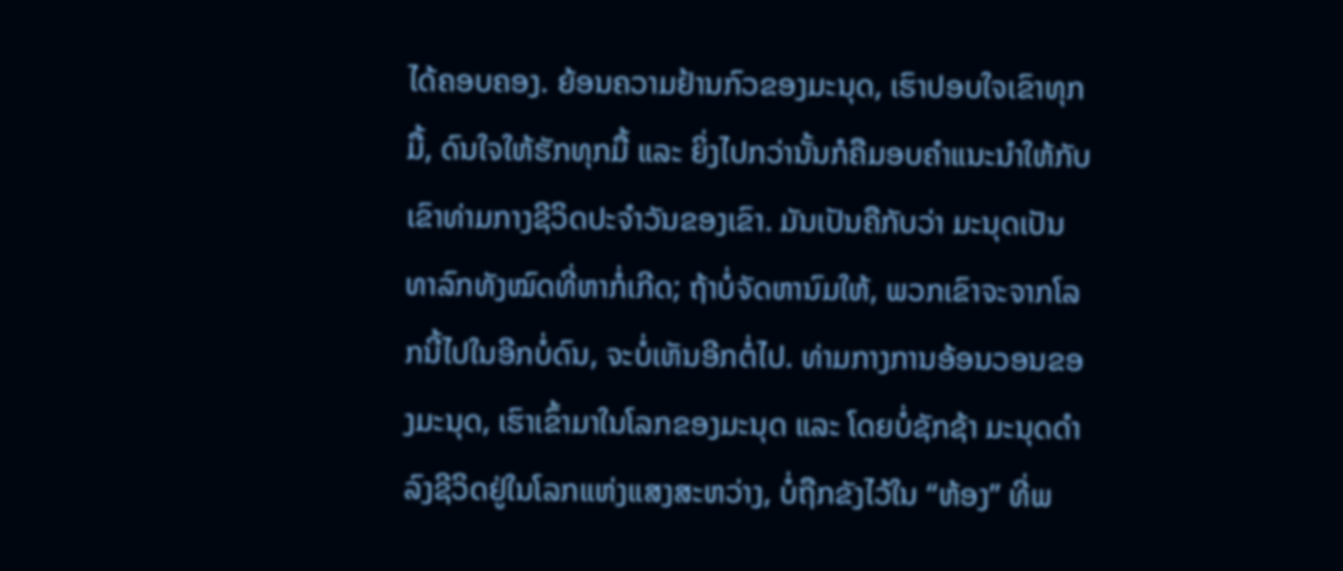ໄດ້ຄອບຄອງ. ຍ້ອນຄວາມຢ້ານກົວຂອງມະນຸດ, ເຮົາປອບໃຈເຂົາທຸກມື້, ດົນໃຈໃຫ້ຮັກທຸກມື້ ແລະ ຍິ່ງໄປກວ່ານັ້ນກໍຄືມອບຄຳແນະນໍາໃຫ້ກັບເຂົາທ່າມກາງຊີວິດປະຈຳວັນຂອງເຂົາ. ມັນເປັນຄືກັບວ່າ ມະນຸດເປັນທາລົກທັງໝົດທີ່ຫາກໍ່ເກີດ; ຖ້າບໍ່ຈັດຫານົມໃຫ້, ພວກເຂົາຈະຈາກໂລກນີ້ໄປໃນອີກບໍ່ດົນ, ຈະບໍ່ເຫັນອີກຕໍ່ໄປ. ທ່າມກາງການອ້ອນວອນຂອງມະນຸດ, ເຮົາເຂົ້າມາໃນໂລກຂອງມະນຸດ ແລະ ໂດຍບໍ່ຊັກຊ້າ ມະນຸດດຳລົງຊີວິດຢູ່ໃນໂລກແຫ່ງແສງສະຫວ່າງ, ບໍ່ຖືກຂັງໄວ້ໃນ “ຫ້ອງ” ທີ່ພ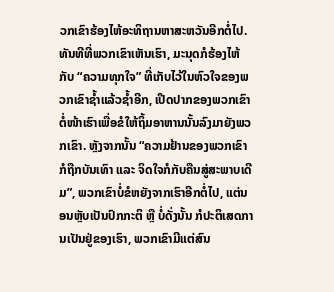ວກເຂົາຮ້ອງໄຫ້ອະທິຖານຫາສະຫວັນອີກຕໍ່ໄປ. ທັນທີທີ່ພວກເຂົາເຫັນເຮົາ, ມະນຸດກໍຮ້ອງໄຫ້ກັບ “ຄວາມທຸກໃຈ” ທີ່ເກັບໄວ້ໃນຫົວໃຈຂອງພວກເຂົາຊໍ້າແລ້ວຊໍ້າອີກ, ເປີດປາກຂອງພວກເຂົາຕໍ່ໜ້າເຮົາເພື່ອຂໍໃຫ້ຖິ້ມອາຫານນັ້ນລົງມາຍັງພວກເຂົາ. ຫຼັງຈາກນັ້ນ “ຄວາມຢ້ານຂອງພວກເຂົາກໍຖືກບັນເທົາ ແລະ ຈິດໃຈກໍກັບຄືນສູ່ສະພາບເດີມ”, ພວກເຂົາບໍ່ຂໍຫຍັງຈາກເຮົາອີກຕໍ່ໄປ, ແຕ່ນອນຫຼັບເປັນປົກກະຕິ ຫຼື ບໍ່ດັ່ງນັ້ນ ກໍປະຕິເສດການເປັນຢູ່ຂອງເຮົາ, ພວກເຂົາມີແຕ່ສົນ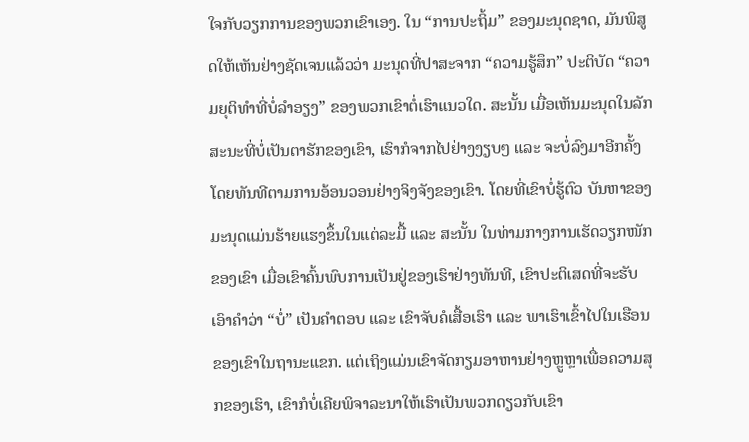ໃຈກັບວຽກການຂອງພວກເຂົາເອງ. ໃນ “ການປະຖິ້ມ” ຂອງມະນຸດຊາດ, ມັນພິສູດໃຫ້ເຫັນຢ່າງຊັດເຈນແລ້ວວ່າ ມະນຸດທີ່ປາສະຈາກ “ຄວາມຮູ້ສຶກ” ປະຕິບັດ “ຄວາມຍຸຕິທຳທີ່ບໍ່ລໍາອຽງ” ຂອງພວກເຂົາຕໍ່ເຮົາແນວໃດ. ສະນັ້ນ ເມື່ອເຫັນມະນຸດໃນລັກສະນະທີ່ບໍ່ເປັນຕາຮັກຂອງເຂົາ, ເຮົາກໍຈາກໄປຢ່າງງຽບໆ ແລະ ຈະບໍ່ລົງມາອີກຄັ້ງໂດຍທັນທີຕາມການອ້ອນວອນຢ່າງຈິງຈັງຂອງເຂົາ. ໂດຍທີ່ເຂົາບໍ່ຮູ້ຕົວ ບັນຫາຂອງມະນຸດແມ່ນຮ້າຍແຮງຂຶ້ນໃນແຕ່ລະມື້ ແລະ ສະນັ້ນ ໃນທ່າມກາງການເຮັດວຽກໜັກຂອງເຂົາ ເມື່ອເຂົາຄົ້ນພົບການເປັນຢູ່ຂອງເຮົາຢ່າງທັນທີ, ເຂົາປະຕິເສດທີ່ຈະຮັບເອົາຄໍາວ່າ “ບໍ່” ເປັນຄຳຕອບ ແລະ ເຂົາຈັບຄໍເສື້ອເຮົາ ແລະ ພາເຮົາເຂົ້າໄປໃນເຮືອນຂອງເຂົາໃນຖານະແຂກ. ແຕ່ເຖິງແມ່ນເຂົາຈັດກຽມອາຫານຢ່າງຫຼູຫຼາເພື່ອຄວາມສຸກຂອງເຮົາ, ເຂົາກໍບໍ່ເຄີຍພິຈາລະນາໃຫ້ເຮົາເປັນພວກດຽວກັບເຂົາ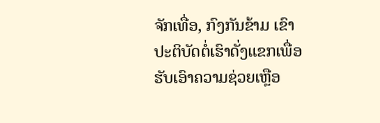ຈັກເທື່ອ, ກົງກັນຂ້າມ ເຂົາປະຕິບັດຕໍ່ເຮົາດັ່ງແຂກເພື່ອຮັບເອົາຄວາມຊ່ວຍເຫຼືອ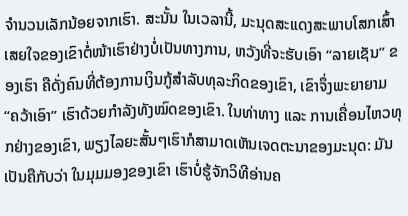ຈຳນວນເລັກນ້ອຍຈາກເຮົາ. ສະນັ້ນ ໃນເວລານີ້, ມະນຸດສະແດງສະພາບໂສກເສົ້າເສຍໃຈຂອງເຂົາຕໍ່ໜ້າເຮົາຢ່າງບໍ່ເປັນທາງການ, ຫວັງທີ່ຈະຮັບເອົາ “ລາຍເຊັນ” ຂອງເຮົາ ຄືດັ່ງຄົນທີ່ຕ້ອງການເງິນກູ້ສຳລັບທຸລະກິດຂອງເຂົາ, ເຂົາຈຶ່ງພະຍາຍາມ “ຄວ້າເອົາ” ເຮົາດ້ວຍກຳລັງທັງໝົດຂອງເຂົາ. ໃນທ່າທາງ ແລະ ການເຄື່ອນໄຫວທຸກຢ່າງຂອງເຂົາ, ພຽງໄລຍະສັ້ນໆເຮົາກໍສາມາດເຫັນເຈດຕະນາຂອງມະນຸດ: ມັນເປັນຄືກັບວ່າ ໃນມຸມມອງຂອງເຂົາ ເຮົາບໍ່ຮູ້ຈັກວິທີອ່ານຄ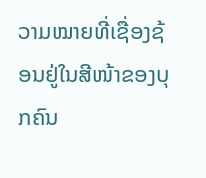ວາມໝາຍທີ່ເຊື່ອງຊ້ອນຢູ່ໃນສີໜ້າຂອງບຸກຄົນ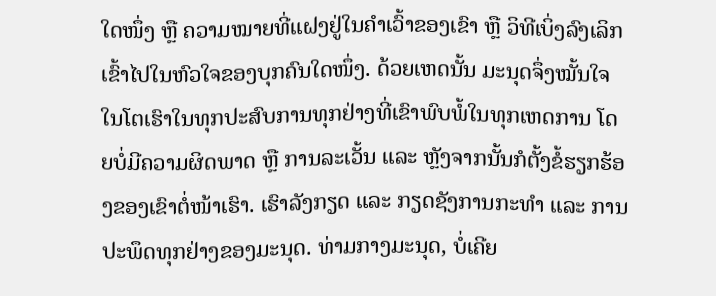ໃດໜຶ່ງ ຫຼື ຄວາມໝາຍທີ່ແຝງຢູ່ໃນຄຳເວົ້າຂອງເຂົາ ຫຼື ວິທີເບິ່ງລົງເລິກເຂົ້າໄປໃນຫົວໃຈຂອງບຸກຄົນໃດໜຶ່ງ. ດ້ວຍເຫດນັ້ນ ມະນຸດຈຶ່ງໝັ້ນໃຈໃນໂຕເຮົາໃນທຸກປະສົບການທຸກຢ່າງທີ່ເຂົາພົບພໍ້ໃນທຸກເຫດການ ໂດຍບໍ່ມີຄວາມຜິດພາດ ຫຼື ການລະເວັ້ນ ແລະ ຫຼັງຈາກນັ້ນກໍຕັ້ງຂໍ້ຮຽກຮ້ອງຂອງເຂົາຕໍ່ໜ້າເຮົາ. ເຮົາລັງກຽດ ແລະ ກຽດຊັງການກະທຳ ແລະ ການປະພຶດທຸກຢ່າງຂອງມະນຸດ. ທ່າມກາງມະນຸດ, ບໍ່ເຄີຍ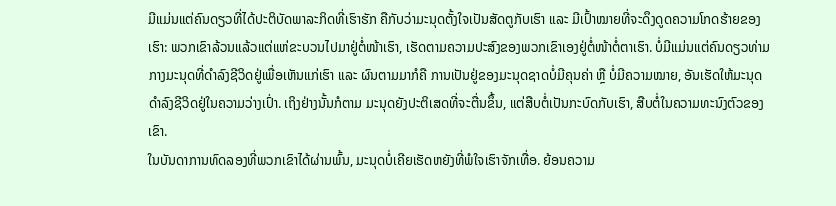ມີແມ່ນແຕ່ຄົນດຽວທີ່ໄດ້ປະຕິບັດພາລະກິດທີ່ເຮົາຮັກ ຄືກັບວ່າມະນຸດຕັ້ງໃຈເປັນສັດຕູກັບເຮົາ ແລະ ມີເປົ້າໝາຍທີ່ຈະດຶງດູດຄວາມໂກດຮ້າຍຂອງເຮົາ: ພວກເຂົາລ້ວນແລ້ວແຕ່ແຫ່ຂະບວນໄປມາຢູ່ຕໍ່ໜ້າເຮົາ, ເຮັດຕາມຄວາມປະສົງຂອງພວກເຂົາເອງຢູ່ຕໍ່ໜ້າຕໍ່ຕາເຮົາ. ບໍ່ມີແມ່ນແຕ່ຄົນດຽວທ່າມກາງມະນຸດທີ່ດຳລົງຊີວິດຢູ່ເພື່ອເຫັນແກ່ເຮົາ ແລະ ຜົນຕາມມາກໍຄື ການເປັນຢູ່ຂອງມະນຸດຊາດບໍ່ມີຄຸນຄ່າ ຫຼື ບໍ່ມີຄວາມໝາຍ, ອັນເຮັດໃຫ້ມະນຸດດຳລົງຊີວິດຢູ່ໃນຄວາມວ່າງເປົ່າ. ເຖິງຢ່າງນັ້ນກໍຕາມ ມະນຸດຍັງປະຕິເສດທີ່ຈະຕື່ນຂຶ້ນ, ແຕ່ສືບຕໍ່ເປັນກະບົດກັບເຮົາ, ສືບຕໍ່ໃນຄວາມທະນົງຕົວຂອງເຂົາ.
ໃນບັນດາການທົດລອງທີ່ພວກເຂົາໄດ້ຜ່ານພົ້ນ, ມະນຸດບໍ່ເຄີຍເຮັດຫຍັງທີ່ພໍໃຈເຮົາຈັກເທື່ອ. ຍ້ອນຄວາມ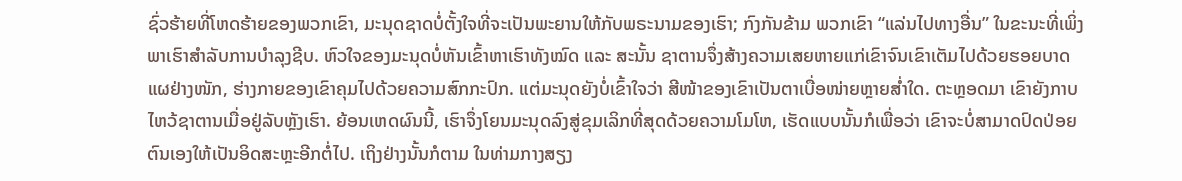ຊົ່ວຮ້າຍທີ່ໂຫດຮ້າຍຂອງພວກເຂົາ, ມະນຸດຊາດບໍ່ຕັ້ງໃຈທີ່ຈະເປັນພະຍານໃຫ້ກັບພຣະນາມຂອງເຮົາ; ກົງກັນຂ້າມ ພວກເຂົາ “ແລ່ນໄປທາງອື່ນ” ໃນຂະນະທີ່ເພິ່ງພາເຮົາສຳລັບການບໍາລຸງຊີບ. ຫົວໃຈຂອງມະນຸດບໍ່ຫັນເຂົ້າຫາເຮົາທັງໝົດ ແລະ ສະນັ້ນ ຊາຕານຈຶ່ງສ້າງຄວາມເສຍຫາຍແກ່ເຂົາຈົນເຂົາເຕັມໄປດ້ວຍຮອຍບາດແຜຢ່າງໜັກ, ຮ່າງກາຍຂອງເຂົາຄຸມໄປດ້ວຍຄວາມສົກກະປົກ. ແຕ່ມະນຸດຍັງບໍ່ເຂົ້າໃຈວ່າ ສີໜ້າຂອງເຂົາເປັນຕາເບື່ອໜ່າຍຫຼາຍສໍ່າໃດ. ຕະຫຼອດມາ ເຂົາຍັງກາບໄຫວ້ຊາຕານເມື່ອຢູ່ລັບຫຼັງເຮົາ. ຍ້ອນເຫດຜົນນີ້, ເຮົາຈຶ່ງໂຍນມະນຸດລົງສູ່ຂຸມເລິກທີ່ສຸດດ້ວຍຄວາມໂມໂຫ, ເຮັດແບບນັ້ນກໍເພື່ອວ່າ ເຂົາຈະບໍ່ສາມາດປົດປ່ອຍຕົນເອງໃຫ້ເປັນອິດສະຫຼະອີກຕໍ່ໄປ. ເຖິງຢ່າງນັ້ນກໍຕາມ ໃນທ່າມກາງສຽງ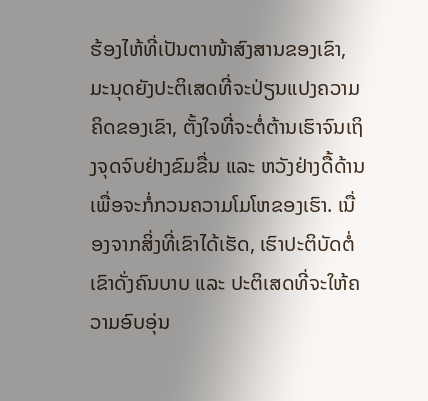ຮ້ອງໄຫ້ທີ່ເປັນຕາໜ້າສົງສານຂອງເຂົາ, ມະນຸດຍັງປະຕິເສດທີ່ຈະປ່ຽນແປງຄວາມຄິດຂອງເຂົາ, ຕັ້ງໃຈທີ່ຈະຕໍ່ຕ້ານເຮົາຈົນເຖິງຈຸດຈົບຢ່າງຂົມຂື່ນ ແລະ ຫວັງຢ່າງດື້ດ້ານເພື່ອຈະກໍ່ກວນຄວາມໂມໂຫຂອງເຮົາ. ເນື່ອງຈາກສິ່ງທີ່ເຂົາໄດ້ເຮັດ, ເຮົາປະຕິບັດຕໍ່ເຂົາດັ່ງຄົນບາບ ແລະ ປະຕິເສດທີ່ຈະໃຫ້ຄວາມອົບອຸ່ນ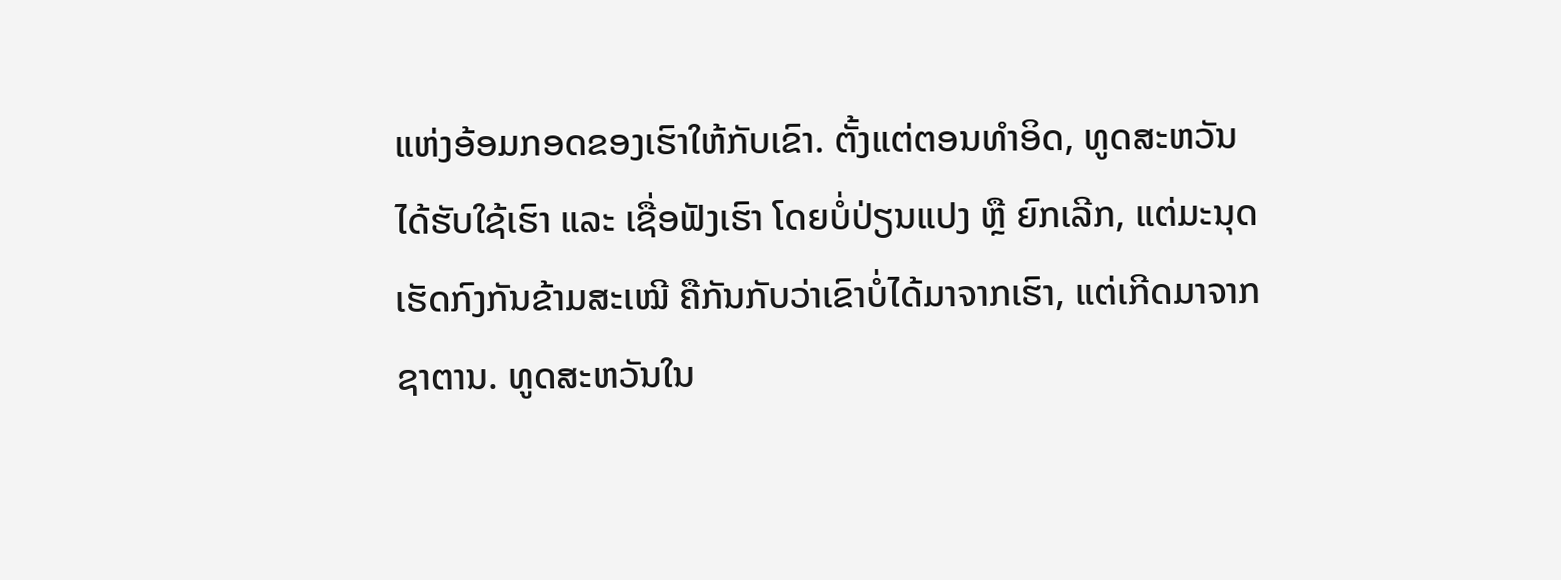ແຫ່ງອ້ອມກອດຂອງເຮົາໃຫ້ກັບເຂົາ. ຕັ້ງແຕ່ຕອນທຳອິດ, ທູດສະຫວັນໄດ້ຮັບໃຊ້ເຮົາ ແລະ ເຊື່ອຟັງເຮົາ ໂດຍບໍ່ປ່ຽນແປງ ຫຼື ຍົກເລີກ, ແຕ່ມະນຸດເຮັດກົງກັນຂ້າມສະເໝີ ຄືກັນກັບວ່າເຂົາບໍ່ໄດ້ມາຈາກເຮົາ, ແຕ່ເກີດມາຈາກຊາຕານ. ທູດສະຫວັນໃນ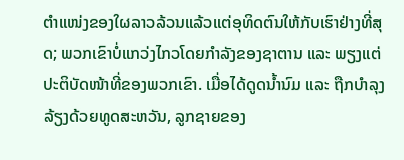ຕໍາແໜ່ງຂອງໃຜລາວລ້ວນແລ້ວແຕ່ອຸທິດຕົນໃຫ້ກັບເຮົາຢ່າງທີ່ສຸດ; ພວກເຂົາບໍ່ແກວ່ງໄກວໂດຍກຳລັງຂອງຊາຕານ ແລະ ພຽງແຕ່ປະຕິບັດໜ້າທີ່ຂອງພວກເຂົາ. ເມື່ອໄດ້ດູດນໍ້ານົມ ແລະ ຖືກບໍາລຸງລ້ຽງດ້ວຍທູດສະຫວັນ, ລູກຊາຍຂອງ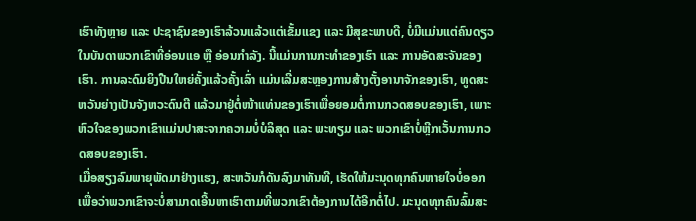ເຮົາທັງຫຼາຍ ແລະ ປະຊາຊົນຂອງເຮົາລ້ວນແລ້ວແຕ່ເຂັ້ມແຂງ ແລະ ມີສຸຂະພາບດີ, ບໍ່ມີແມ່ນແຕ່ຄົນດຽວໃນບັນດາພວກເຂົາທີ່ອ່ອນແອ ຫຼື ອ່ອນກຳລັງ. ນີ້ແມ່ນການກະທຳຂອງເຮົາ ແລະ ການອັດສະຈັນຂອງເຮົາ. ການລະດົມຍິງປືນໃຫຍ່ຄັ້ງແລ້ວຄັ້ງເລົ່າ ແມ່ນເລີ່ມສະຫຼອງການສ້າງຕັ້ງອານາຈັກຂອງເຮົາ, ທູດສະຫວັນຍ່າງເປັນຈັງຫວະດົນຕີ ແລ້ວມາຢູ່ຕໍ່ໜ້າແທ່ນຂອງເຮົາເພື່ອຍອມຕໍ່ການກວດສອບຂອງເຮົາ, ເພາະຫົວໃຈຂອງພວກເຂົາແມ່ນປາສະຈາກຄວາມບໍ່ບໍລິສຸດ ແລະ ພະທຽມ ແລະ ພວກເຂົາບໍ່ຫຼີກເວັ້ນການກວດສອບຂອງເຮົາ.
ເມື່ອສຽງລົມພາຍຸພັດມາຢ່າງແຮງ, ສະຫວັນກໍດັນລົງມາທັນທີ, ເຮັດໃຫ້ມະນຸດທຸກຄົນຫາຍໃຈບໍ່ອອກ ເພື່ອວ່າພວກເຂົາຈະບໍ່ສາມາດເອີ້ນຫາເຮົາຕາມທີ່ພວກເຂົາຕ້ອງການໄດ້ອີກຕໍ່ໄປ. ມະນຸດທຸກຄົນລົ້ມສະ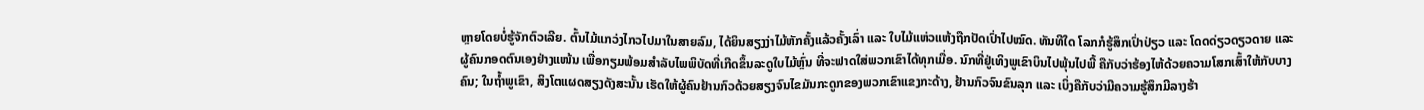ຫຼາຍໂດຍບໍ່ຮູ້ຈັກຕົວເລີຍ. ຕົ້ນໄມ້ແກວ່ງໄກວໄປມາໃນສາຍລົມ, ໄດ້ຍິນສຽງງ່າໄມ້ຫັກຄັ້ງແລ້ວຄັ້ງເລົ່າ ແລະ ໃບໄມ້ແຫ່ວແຫ້ງຖືກປັດເປົ່າໄປໝົດ. ທັນທີໃດ ໂລກກໍຮູ້ສຶກເປົ່າປ່ຽວ ແລະ ໂດດດ່ຽວດຽວດາຍ ແລະ ຜູ້ຄົນກອດຕົນເອງຢ່າງແໜ້ນ ເພື່ອກຽມພ້ອມສຳລັບໄພພິບັດທີ່ເກີດຂຶ້ນລະດູໃບໄມ້ຫຼົ່ນ ທີ່ຈະຟາດໃສ່ພວກເຂົາໄດ້ທຸກເມື່ອ. ນົກທີ່ຢູ່ເທິງພູເຂົາບິນໄປພຸ້ນໄປພີ້ ຄືກັບວ່າຮ້ອງໄຫ້ດ້ວຍຄວາມໂສກເສົ້າໃຫ້ກັບບາງຄົນ; ໃນຖໍ້າພູເຂົາ, ສິງໂຕແຜດສຽງດັງສະນັ້ນ ເຮັດໃຫ້ຜູ້ຄົນຢ້ານກົວດ້ວຍສຽງຈົນໄຂມັນກະດູກຂອງພວກເຂົາແຂງກະດ້າງ, ຢ້ານກົວຈົນຂົນລຸກ ແລະ ເບິ່ງຄືກັບວ່າມີຄວາມຮູ້ສຶກມີລາງຮ້າ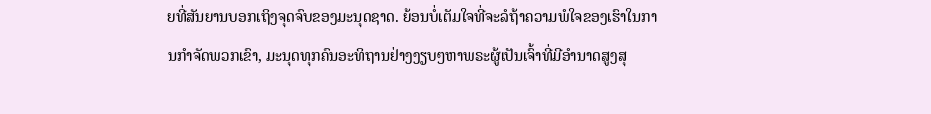ຍທີ່ສັນຍານບອກເຖິງຈຸດຈົບຂອງມະນຸດຊາດ. ຍ້ອນບໍ່ເຕັມໃຈທີ່ຈະລໍຖ້າຄວາມພໍໃຈຂອງເຮົາໃນການກຳຈັດພວກເຂົາ, ມະນຸດທຸກຄົນອະທິຖານຢ່າງງຽບໆຫາພຣະຜູ້ເປັນເຈົ້າທີ່ມີອໍານາດສູງສຸ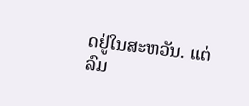ດຢູ່ໃນສະຫວັນ. ແຕ່ລົມ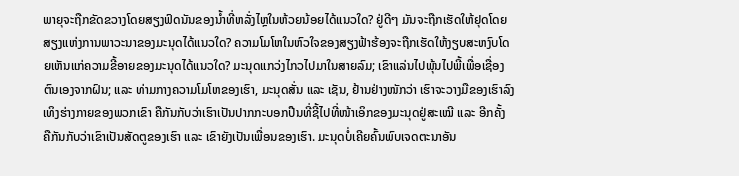ພາຍຸຈະຖືກຂັດຂວາງໂດຍສຽງຟົດນັນຂອງນໍ້າທີ່ຫລັ່ງໄຫຼໃນຫ້ວຍນ້ອຍໄດ້ແນວໃດ? ຢູ່ດີໆ ມັນຈະຖືກເຮັດໃຫ້ຢຸດໂດຍສຽງແຫ່ງການພາວະນາຂອງມະນຸດໄດ້ແນວໃດ? ຄວາມໂມໂຫໃນຫົວໃຈຂອງສຽງຟ້າຮ້ອງຈະຖືກເຮັດໃຫ້ງຽບສະຫງົບໂດຍເຫັນແກ່ຄວາມຂີ້ອາຍຂອງມະນຸດໄດ້ແນວໃດ? ມະນຸດແກວ່ງໄກວໄປມາໃນສາຍລົມ; ເຂົາແລ່ນໄປພຸ້ນໄປພີ້ເພື່ອເຊື່ອງຕົນເອງຈາກຝົນ; ແລະ ທ່າມກາງຄວາມໂມໂຫຂອງເຮົາ, ມະນຸດສັ່ນ ແລະ ເຊັນ, ຢ້ານຢ່າງໜັກວ່າ ເຮົາຈະວາງມືຂອງເຮົາລົງເທິງຮ່າງກາຍຂອງພວກເຂົາ ຄືກັນກັບວ່າເຮົາເປັນປາກກະບອກປືນທີ່ຊີ້ໄປທີ່ໜ້າເອິກຂອງມະນຸດຢູ່ສະເໝີ ແລະ ອີກຄັ້ງ ຄືກັນກັບວ່າເຂົາເປັນສັດຕູຂອງເຮົາ ແລະ ເຂົາຍັງເປັນເພື່ອນຂອງເຮົາ. ມະນຸດບໍ່ເຄີຍຄົ້ນພົບເຈດຕະນາອັນ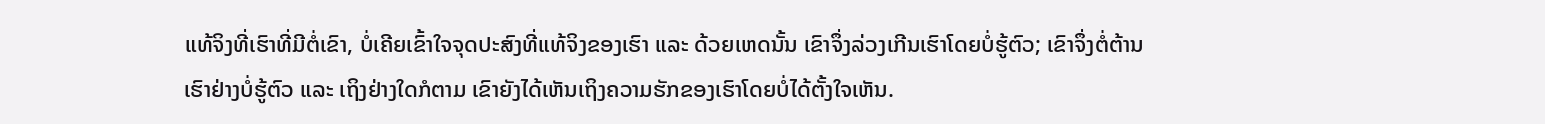ແທ້ຈິງທີ່ເຮົາທີ່ມີຕໍ່ເຂົາ, ບໍ່ເຄີຍເຂົ້າໃຈຈຸດປະສົງທີ່ແທ້ຈິງຂອງເຮົາ ແລະ ດ້ວຍເຫດນັ້ນ ເຂົາຈຶ່ງລ່ວງເກີນເຮົາໂດຍບໍ່ຮູ້ຕົວ; ເຂົາຈຶ່ງຕໍ່ຕ້ານເຮົາຢ່າງບໍ່ຮູ້ຕົວ ແລະ ເຖິງຢ່າງໃດກໍຕາມ ເຂົາຍັງໄດ້ເຫັນເຖິງຄວາມຮັກຂອງເຮົາໂດຍບໍ່ໄດ້ຕັ້ງໃຈເຫັນ.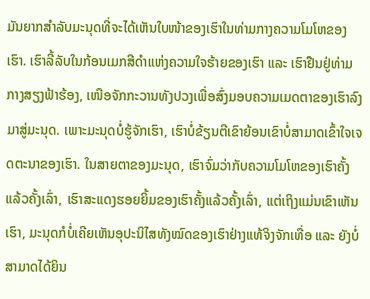ມັນຍາກສຳລັບມະນຸດທີ່ຈະໄດ້ເຫັນໃບໜ້າຂອງເຮົາໃນທ່າມກາງຄວາມໂມໂຫຂອງເຮົາ. ເຮົາລີ້ລັບໃນກ້ອນເມກສີດຳແຫ່ງຄວາມໃຈຮ້າຍຂອງເຮົາ ແລະ ເຮົາຢືນຢູ່ທ່າມກາງສຽງຟ້າຮ້ອງ, ເໜືອຈັກກະວານທັງປວງເພື່ອສົ່ງມອບຄວາມເມດຕາຂອງເຮົາລົງມາສູ່ມະນຸດ. ເພາະມະນຸດບໍ່ຮູ້ຈັກເຮົາ, ເຮົາບໍ່ຂ້ຽນຕີເຂົາຍ້ອນເຂົາບໍ່ສາມາດເຂົ້າໃຈເຈດຕະນາຂອງເຮົາ. ໃນສາຍຕາຂອງມະນຸດ, ເຮົາຈົ່ມວ່າກັບຄວາມໂມໂຫຂອງເຮົາຄັ້ງແລ້ວຄັ້ງເລົ່າ, ເຮົາສະແດງຮອຍຍິ້ມຂອງເຮົາຄັ້ງແລ້ວຄັ້ງເລົ່າ, ແຕ່ເຖິງແມ່ນເຂົາເຫັນເຮົາ, ມະນຸດກໍບໍ່ເຄີຍເຫັນອຸປະນິໄສທັງໝົດຂອງເຮົາຢ່າງແທ້ຈິງຈັກເທື່ອ ແລະ ຍັງບໍ່ສາມາດໄດ້ຍິນ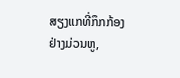ສຽງແກທີ່ກຶກກ້ອງຢ່າງມ່ວນຫູ,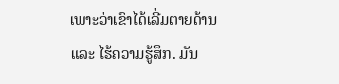ເພາະວ່າເຂົາໄດ້ເລີ່ມຕາຍດ້ານ ແລະ ໄຮ້ຄວາມຮູ້ສຶກ. ມັນ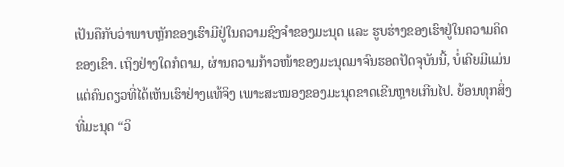ເປັນຄືກັບວ່າພາບຫຼັກຂອງເຮົາມີຢູ່ໃນຄວາມຊົງຈຳຂອງມະນຸດ ແລະ ຮູບຮ່າງຂອງເຮົາຢູ່ໃນຄວາມຄິດຂອງເຂົາ. ເຖິງຢ່າງໃດກໍຕາມ, ຜ່ານຄວາມກ້າວໜ້າຂອງມະນຸດມາຈົນຮອດປັດຈຸບັນນີ້, ບໍ່ເຄີຍມີແມ່ນແຕ່ຄົນດຽວທີ່ໄດ້ເຫັນເຮົາຢ່າງແທ້ຈິງ ເພາະສະໝອງຂອງມະນຸດຂາດເຂີນຫຼາຍເກີນໄປ. ຍ້ອນທຸກສິ່ງທີ່ມະນຸດ “ວິ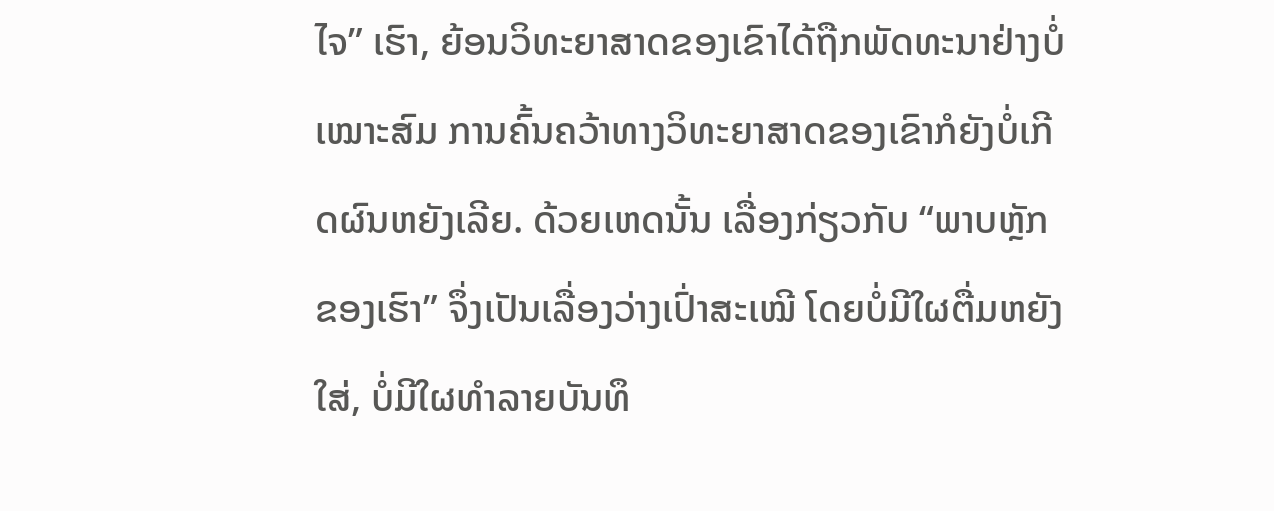ໄຈ” ເຮົາ, ຍ້ອນວິທະຍາສາດຂອງເຂົາໄດ້ຖືກພັດທະນາຢ່າງບໍ່ເໝາະສົມ ການຄົ້ນຄວ້າທາງວິທະຍາສາດຂອງເຂົາກໍຍັງບໍ່ເກີດຜົນຫຍັງເລີຍ. ດ້ວຍເຫດນັ້ນ ເລື່ອງກ່ຽວກັບ “ພາບຫຼັກຂອງເຮົາ” ຈຶ່ງເປັນເລື່ອງວ່າງເປົ່າສະເໝີ ໂດຍບໍ່ມີໃຜຕື່ມຫຍັງໃສ່, ບໍ່ມີໃຜທຳລາຍບັນທຶ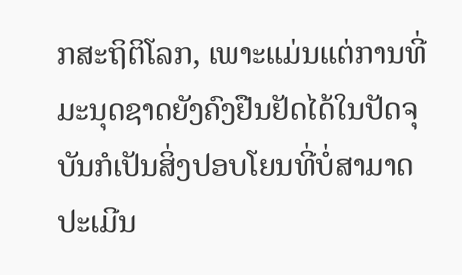ກສະຖິຕິໂລກ, ເພາະແມ່ນແຕ່ການທີ່ມະນຸດຊາດຍັງຄົງຢືນຢັດໄດ້ໃນປັດຈຸບັນກໍເປັນສິ່ງປອບໂຍນທີ່ບໍ່ສາມາດປະເມີນ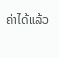ຄ່າໄດ້ແລ້ວ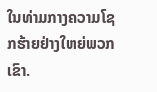ໃນທ່າມກາງຄວາມໂຊກຮ້າຍຢ່າງໃຫຍ່ພວກເຂົາ.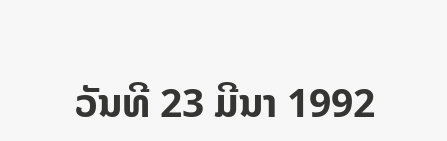ວັນທີ 23 ມີນາ 1992